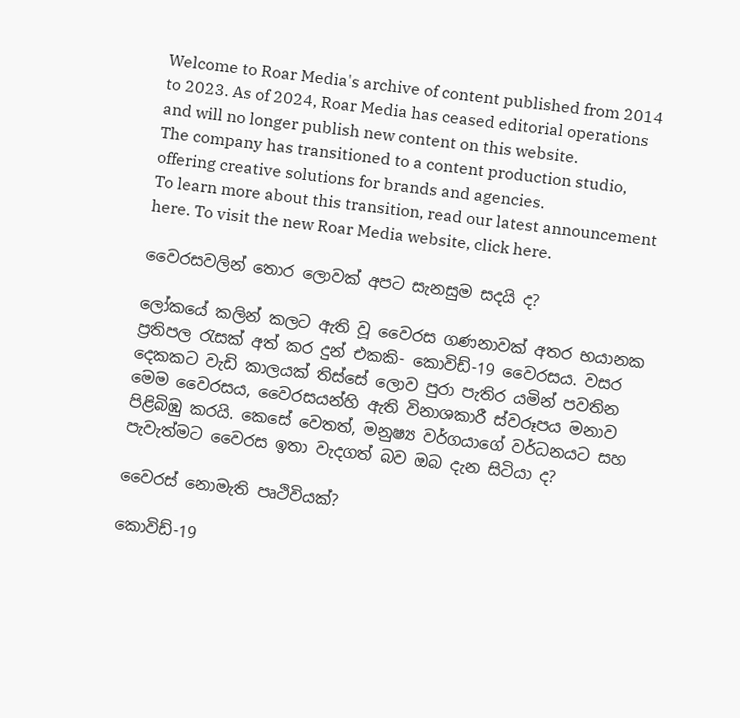Welcome to Roar Media's archive of content published from 2014 to 2023. As of 2024, Roar Media has ceased editorial operations and will no longer publish new content on this website.
The company has transitioned to a content production studio, offering creative solutions for brands and agencies.
To learn more about this transition, read our latest announcement here. To visit the new Roar Media website, click here.

වෛරසවලින් තොර ලොවක් අපට සැනසුම සදයි ද?

ලෝකයේ කලින් කලට ඇති වූ වෛරස ගණනාවක් අතර භයානක ප්‍රතිපල රැසක් අත් කර දුන් එකකි- කොවිඩ්-19 වෛරසය. වසර දෙකකට වැඩි කාලයක් තිස්සේ ලොව පුරා පැතිර යමින් පවතින මෙම වෛරසය, වෛරසයන්හි ඇති විනාශකාරී ස්වරූපය මනාව පිළිබිඹු කරයි. කෙසේ වෙතත්, මනුෂ්‍ය වර්ගයාගේ වර්ධනයට සහ පැවැත්මට වෛරස ඉතා වැදගත් බව ඔබ දැන සිටියා ද?

වෛරස් නොමැති පෘථිවියක්‌?

කොවිඩ්-19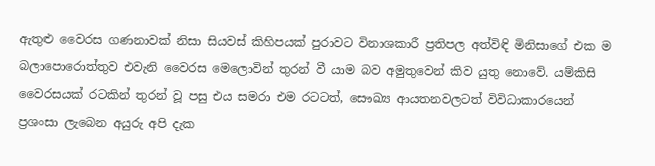ඇතුළු වෛරස ගණනාවක් නිසා සියවස් කිහිපයක් පුරාවට විනාශකාරී ප්‍රතිපල අත්විඳි මිනිසාගේ එක ම බලාපොරොත්තුව එවැනි වෛරස මෙලොවින් තුරන් වී යාම බව අමුතුවෙන් කිව යුතු නොවේ. යම්කිසි වෛරසයක් රටකින් තුරන් වූ පසු එය සමරා එම රටටත්, සෞඛ්‍ය ආයතනවලටත් විවිධාකාරයෙන් ප්‍රශංසා ලැබෙන අයුරු අපි දැක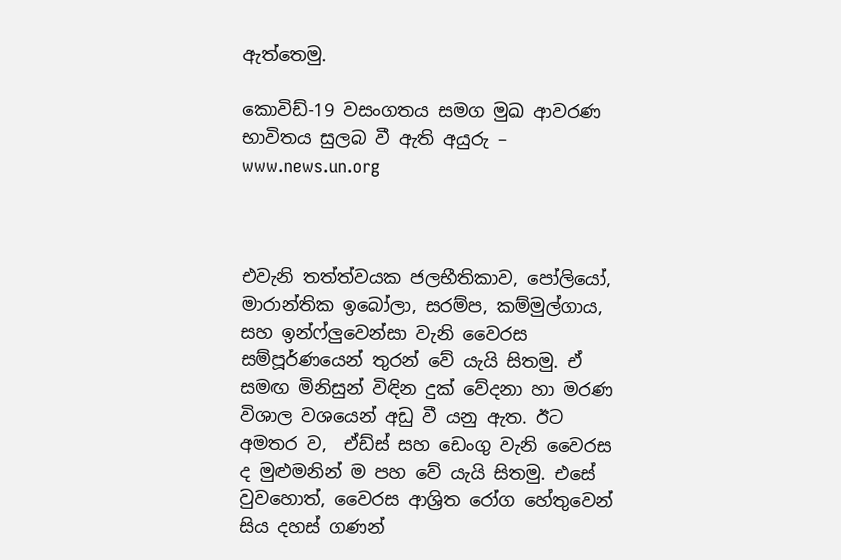ඇත්තෙමු.

කොවිඩ්-19 වසංගතය සමග මුඛ ආවරණ භාවිතය සුලබ වී ඇති අයුරු – www.news.un.org



එවැනි තත්ත්වයක ජලභීතිකාව, පෝලියෝ, මාරාන්තික ඉබෝලා, සරම්ප, කම්මුල්ගාය, සහ ඉන්ෆ්ලුවෙන්සා වැනි වෛරස සම්පූර්ණයෙන් තුරන් වේ යැයි සිතමු. ඒ සමඟ මිනිසුන් විඳින දුක් වේදනා හා මරණ විශාල වශයෙන් අඩු වී යනු ඇත. ඊට අමතර ව,  ඒඩ්ස් සහ ඩෙංගු වැනි වෛරස ද මුළුමනින් ම පහ වේ යැයි සිතමු. එසේ වුවහොත්, වෛරස ආශ්‍රිත රෝග හේතුවෙන් සිය දහස් ගණන්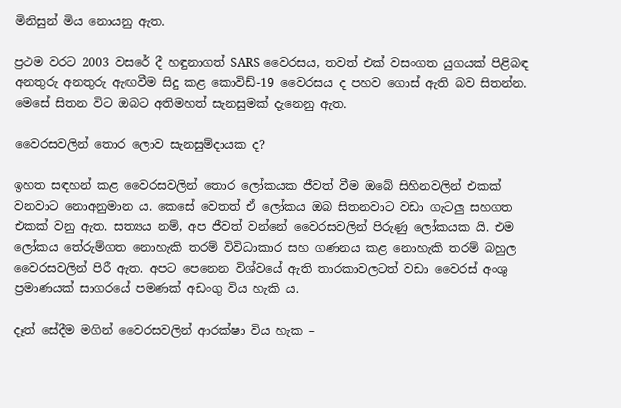මිනිසුන් මිය නොයනු ඇත.

ප්‍රථම වරට 2003 වසරේ දී හඳුනාගත් SARS වෛරසය, තවත් එක් වසංගත යුගයක්‌ පිළිබඳ අනතුරු අනතුරු ඇඟවීම සිදු කළ කොවිඩ්-19 වෛරසය ද පහව ගොස් ඇති බව සිතන්න. මෙසේ සිතන විට ඔබට අතිමහත් සැනසුමක්‌ දැනෙනු ඇත.

වෛරසවලින් තොර ලොව සැනසුම්දායක ද?

ඉහත සඳහන් කළ වෛරසවලින් තොර ලෝකයක ජීවත් වීම ඔබේ සිහිනවලින් එකක් වනවාට නොඅනුමාන ය. කෙසේ වෙතත් ඒ ලෝකය ඔබ සිතනවාට වඩා ගැටලු සහගත එකක් වනු ඇත. සත්‍යය නම්, අප ජීවත් වන්නේ වෛරසවලින් පිරුණු ලෝකයක යි. එම ලෝකය තේරුම්ගත නොහැකි තරම් විවිධාකාර සහ ගණනය කළ නොහැකි තරම් බහුල වෛරසවලින් පිරී ඇත. අපට පෙනෙන විශ්වයේ ඇති තාරකාවලටත් වඩා වෛරස් අංශු ප්‍රමාණයක් සාගරයේ පමණක් අඩංගු විය හැකි ය.

දෑත් සේදීම මගින් වෛරසවලින් ආරක්ෂා විය හැක –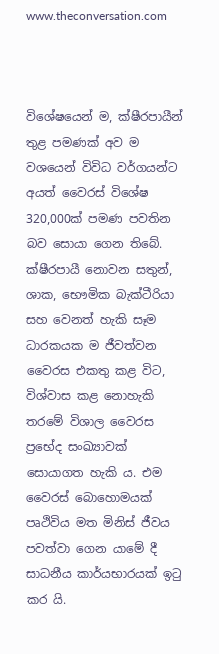www.theconversation.com



විශේෂයෙන් ම, ක්ෂීරපායීන් තුළ පමණක් අව ම වශයෙන් විවිධ වර්ගයන්ට අයත් වෛරස් විශේෂ 320,000ක් පමණ පවතින බව සොයා ගෙන තිබේ. ක්ෂීරපායී නොවන සතුන්, ශාක, භෞමික බැක්ටීරියා සහ වෙනත් හැකි සෑම ධාරකයක ම ජීවත්වන වෛරස එකතු කළ විට, විශ්වාස කළ නොහැකි තරමේ විශාල වෛරස ප්‍රභේද සංඛ්‍යාවක්‌ සොයාගත හැකි ය. එම වෛරස් බොහොමයක් පෘථිවිය මත මිනිස් ජීවය පවත්වා ගෙන යාමේ දී සාධනීය කාර්යභාරයක් ඉටු කර යි.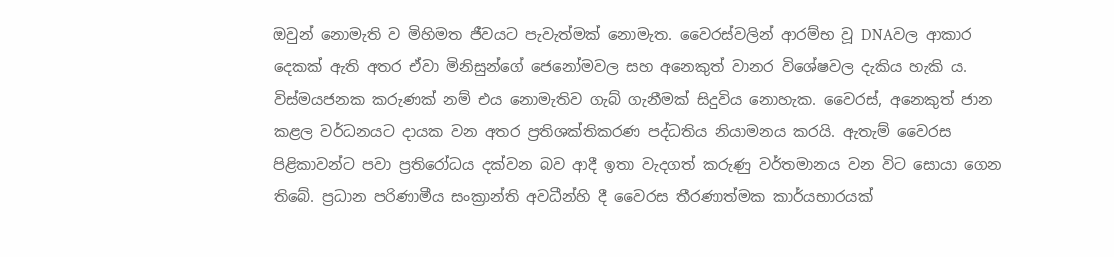ඔවුන් නොමැති ව මිහිමත ජීවයට පැවැත්මක් නොමැත. වෛරස්වලින් ආරම්භ වූ DNAවල ආකාර දෙකක් ඇති අතර ඒවා මිනිසුන්ගේ ජෙනෝමවල සහ අනෙකුත් වානර විශේෂවල දැකිය හැකි ය. විස්මයජනක කරුණක්‌ නම් එය නොමැතිව ගැබ් ගැනීමක් සිදුවිය නොහැක. වෛරස්, අනෙකුත් ජාන කළල වර්ධනයට දායක වන අතර ප්‍රතිශක්තිකරණ පද්ධතිය නියාමනය කරයි. ඇතැම් වෛරස පිළිකාවන්ට පවා ප්‍රතිරෝධය දක්වන බව ආදී ඉතා වැදගත් කරුණු වර්තමානය වන විට සොයා ගෙන තිබේ. ප්‍රධාන පරිණාමීය සංක්‍රාන්ති අවධීන්හි දී වෛරස තීරණාත්මක කාර්යභාරයක්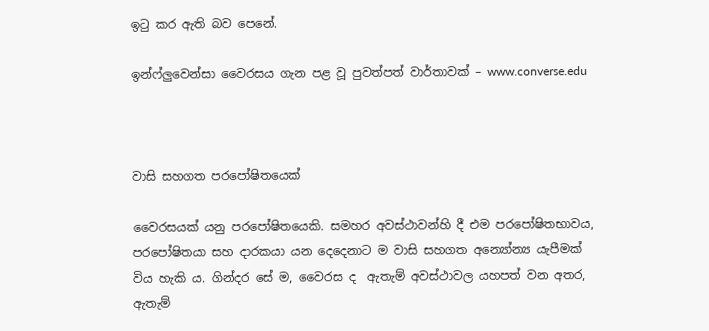ඉටු කර ඇති බව පෙනේ.

ඉන්ෆ්ලුවෙන්සා වෛරසය ගැන පළ වූ පුවත්පත් වාර්තාවක් – www.converse.edu



වාසි සහගත පරපෝෂිතයෙක්

වෛරසයක් යනු පරපෝෂිතයෙකි. සමහර අවස්ථාවන්හි දී එම පරපෝෂිතභාවය, පරපෝෂිතයා සහ දාරකයා යන දෙදෙනාට ම වාසි සහගත අන්‍යෝන්‍ය යැපීමක්‌ විය හැකි ය. ගින්දර සේ ම, වෛරස ද  ඇතැම් අවස්ථාවල යහපත් වන අතර, ඇතැම්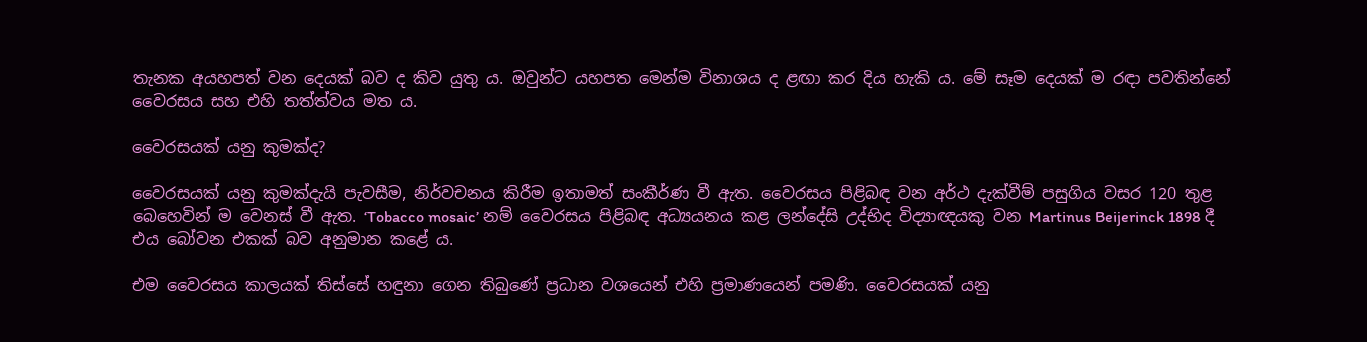තැනක අයහපත් වන දෙයක් බව ද කිව යුතු ය. ඔවුන්ට යහපත මෙන්ම විනාශය ද ළඟා කර දිය හැකි ය. මේ සෑම දෙයක් ම රඳා පවතින්නේ වෛරසය සහ එහි තත්ත්වය මත ය.

වෛරසයක් යනු කුමක්ද?

වෛරසයක් යනු කුමක්දැයි පැවසීම, නිර්වචනය කිරීම ඉතාමත් සංකීර්ණ වී ඇත. වෛරසය පිළිබඳ වන අර්ථ දැක්වීම් පසුගිය වසර 120 තුළ බෙහෙවින් ම වෙනස් වී ඇත. ‘Tobacco mosaic’ නම් වෛරසය පිළිබඳ අධ්‍යයනය කළ ලන්දේසි උද්භිද විද්‍යාඥයකු වන Martinus Beijerinck 1898 දී එය බෝවන එකක් බව අනුමාන කළේ ය.

එම වෛරසය කාලයක් තිස්සේ හඳුනා ගෙන තිබුණේ ප්‍රධාන වශයෙන් එහි ප්‍රමාණයෙන් පමණි. වෛරසයක් යනු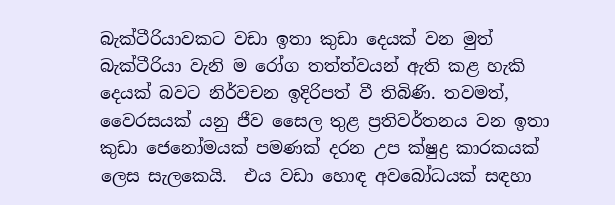බැක්ටීරියාවකට වඩා ඉතා කුඩා දෙයක් වන මුත් බැක්ටීරියා වැනි ම රෝග තත්ත්වයන් ඇති කළ හැකි දෙයක් බවට නිර්වචන ඉදිරිපත් වී තිබිණි. තවමත්, වෛරසයක් යනු ජීව සෛල තුළ ප්‍රතිවර්තනය වන ඉතා කුඩා ජෙනෝමයක් පමණක් දරන උප ක්ෂුද්‍ර කාරකයක් ලෙස සැලකෙයි.  එය වඩා හොඳ අවබෝධයක් සඳහා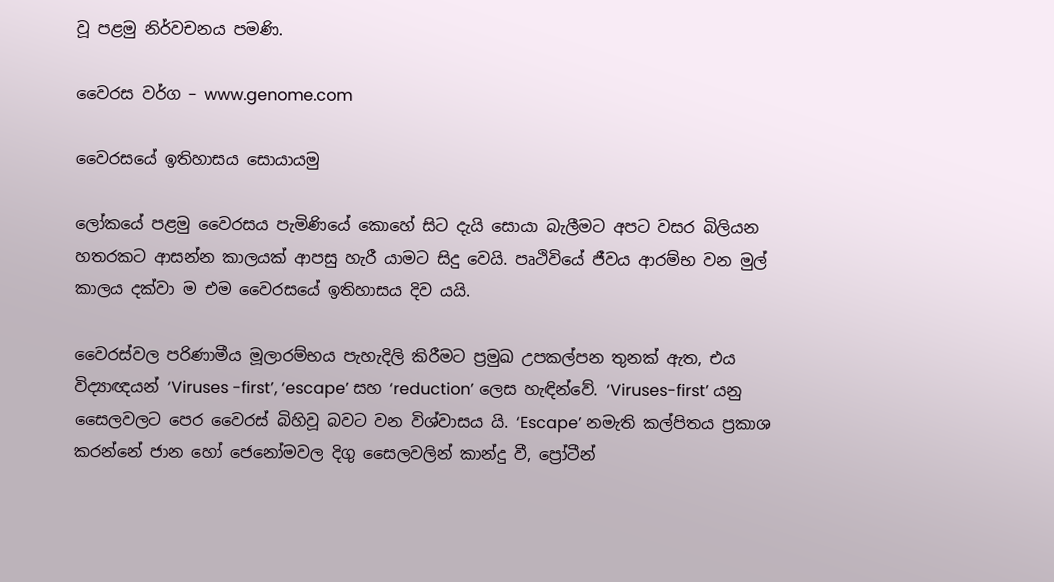වූ පළමු නිර්වචනය පමණි.

වෛරස වර්ග – www.genome.com

වෛරසයේ ඉතිහාසය සොයායමු

ලෝකයේ පළමු වෛරසය පැමිණියේ කොහේ සිට දැයි සොයා බැලීමට අපට වසර බිලියන හතරකට ආසන්න කාලයක් ආපසු හැරී යාමට සිදු වෙයි. පෘථිවියේ ජීවය ආරම්භ වන මුල් කාලය දක්වා ම එම වෛරසයේ ඉතිහාසය දිව යයි.

වෛරස්වල පරිණාමීය මූලාරම්භය පැහැදිලි කිරීමට ප්‍රමුඛ උපකල්පන තුනක් ඇත, එය විද්‍යාඥයන් ‘Viruses -first’, ‘escape’ සහ ‘reduction’ ලෙස හැඳින්වේ. ‘Viruses-first’ යනු සෛලවලට පෙර වෛරස් බිහිවූ බවට වන විශ්වාසය යි. ‘Escape’ නමැති කල්පිතය ප්‍රකාශ කරන්නේ ජාන හෝ ජෙනෝමවල දිගු සෛලවලින් කාන්දු වී, ප්‍රෝටීන්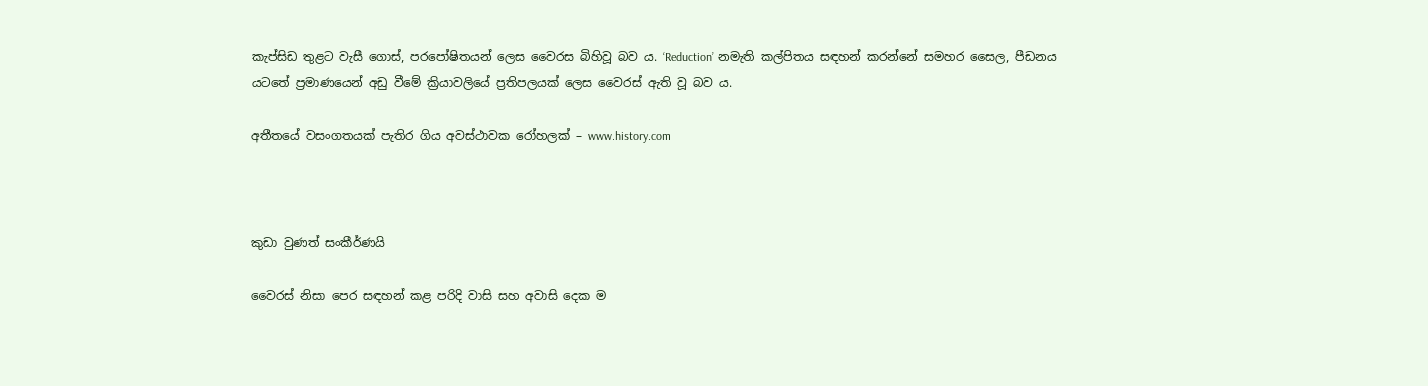කැප්සිඩ තුළට වැසී ගොස්, පරපෝෂිතයන් ලෙස වෛරස බිහිවූ බව ය. ‘Reduction’ නමැති කල්පිතය සඳහන් කරන්නේ සමහර සෛල, පීඩනය යටතේ ප්‍රමාණයෙන් අඩු වීමේ ක්‍රියාවලියේ ප්‍රතිපලයක් ලෙස වෛරස් ඇති වූ බව ය.

අතීතයේ වසංගතයක් පැතිර ගිය අවස්ථාවක රෝහලක් – www.history.com



කුඩා වුණත් සංකීර්ණයි

වෛරස් නිසා පෙර සඳහන් කළ පරිදි වාසි සහ අවාසි දෙක ම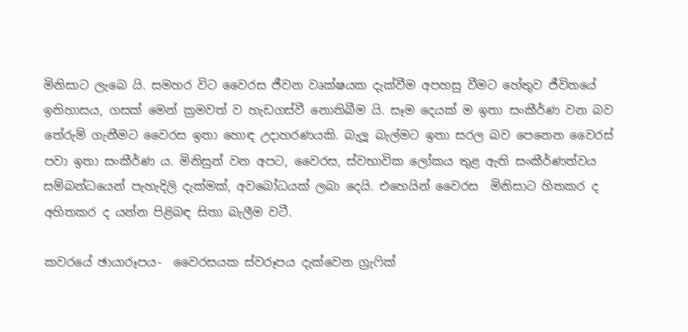මිනිසාට ලැබෙ යි. සමහර විට වෛරස ජීවන වෘක්ෂයක දැක්වීම අපහසු වීමට හේතුව ජීවිතයේ ඉතිහාසය, ගසක් මෙන් ක්‍රමවත් ව හැඩගස්වී නොතිබීම යි. සෑම දෙයක් ම ඉතා සංකීර්ණ වන බව තේරුම් ගැනීමට වෛරස ඉතා හොඳ උදාහරණයකි. බැලූ බැල්මට ඉතා සරල බව පෙනෙන වෛරස් පවා ඉතා සංකීර්ණ ය. මිනිසුන් වන අපට, වෛරස, ස්වභාවික ලෝකය තුළ ඇති සංකීර්ණත්වය සම්බන්ධයෙන් පැහැදිලි දැක්මක්, අවබෝධයක් ලබා දෙයි. එහෙයින් වෛරස  මිනිසාට හිතකර ද අහිතකර ද යන්න පිළිබඳ සිතා බැලීම වටී.

කවරයේ ඡායාරූපය-  වෛරසයක ස්වරූපය දැක්වෙන ග්‍රැෆික්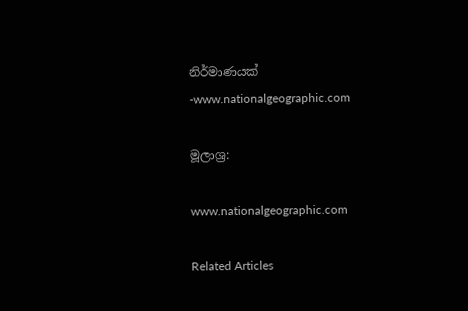නිර්මාණයක් -www.nationalgeographic.com

මූලාශ්‍ර:

www.nationalgeographic.com

Related Articles